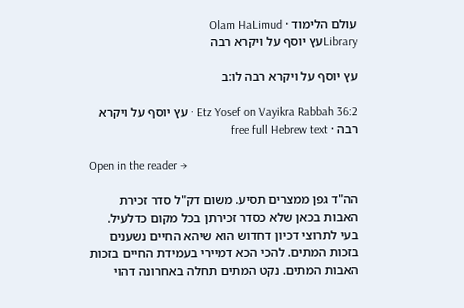עולם הלימוד · Olam HaLimud
Libraryעץ יוסף על ויקרא רבה

עץ יוסף על ויקרא רבה לו:ב

Etz Yosef on Vayikra Rabbah 36:2 · עץ יוסף על ויקרא רבה · free full Hebrew text

Open in the reader →

הה"ד גפן ממצרים תסיע. משום דק"ל סדר זכירת האבות בכאן שלא כסדר זכירתן בכל מקום כדלעיל. בעי לתרוצי דכיון דחדוש הוא שיהא החיים נשענים בזכות המתים. להכי הכא דמיירי בעמידת החיים בזכות האבות המתים. נקט המתים תחלה באחרונה דהוי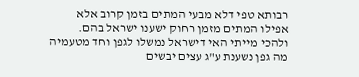רבותא טפי דלא מבעי המתים בזמן קרוב אלא אפילו המתים מזמן רחוק ישענו ישראל בהם. ולהכי מייתי האי דישראל נמשלו לגפן וחד מטעמיה מה גפן נשענת ע"ג עצים יבשים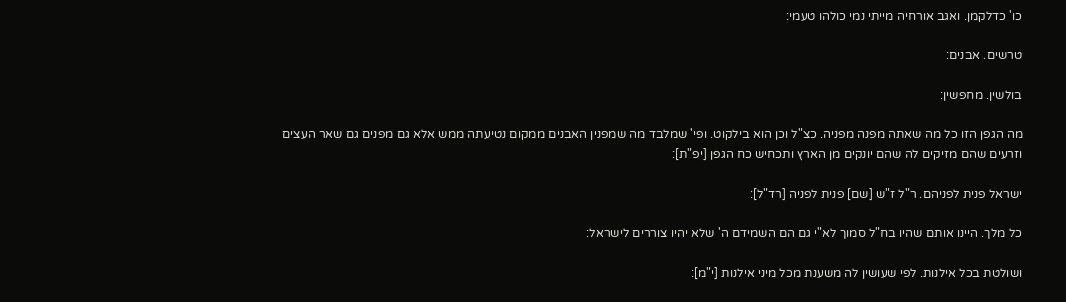כו' כדלקמן. ואגב אורחיה מייתי נמי כולהו טעמי:

טרשים. אבנים:

בולשין. מחפשין:

מה הגפן הזו כל מה שאתה מפנה מפניה. כצ"ל וכן הוא בילקוט. ופי' שמלבד מה שמפנין האבנים ממקום נטיעתה ממש אלא גם מפנים גם שאר העצים וזרעים שהם מזיקים לה שהם יונקים מן הארץ ותכחיש כח הגפן [יפ"ת]:

ישראל פנית לפניהם. ר"ל ז"ש [שם] פנית לפניה [רד"ל]:

כל מלך. היינו אותם שהיו בח"ל סמוך לא"י גם הם השמידם ה' שלא יהיו צוררים לישראל:

ושולטת בכל אילנות. לפי שעושין לה משענת מכל מיני אילנות [י"מ]: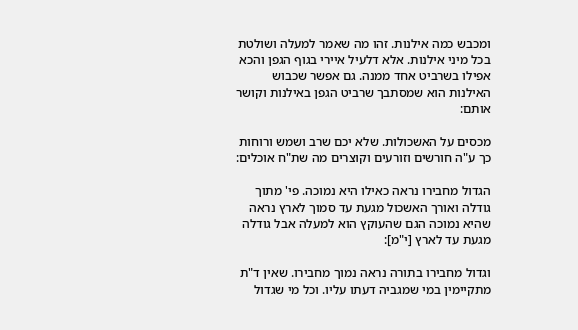ומכבש כמה אילנות. זהו מה שאמר למעלה ושולטת בכל מיני אילנות. אלא דלעיל איירי בגוף הגפן והכא אפילו בשרביט אחד ממנה. גם אפשר שכבוש האילנות הוא שמסתבך שרביט הגפן באילנות וקושר אותם:

מכסים על האשכולות. שלא יכם שרב ושמש ורוחות כך ע"ה חורשים וזורעים וקוצרים מה שת"ח אוכלים:

הגדול מחבירו נראה כאילו היא נמוכה. פי' מתוך גודלה ואורך האשכול מגעת עד סמוך לארץ נראה שהיא נמוכה הגם שהעוקץ הוא למעלה אבל גודלה מגעת עד לארץ [י"מ]:

וגדול מחבירו בתורה נראה נמוך מחבירו. שאין ד"ת מתקיימין במי שמגביה דעתו עליו. וכל מי שגדול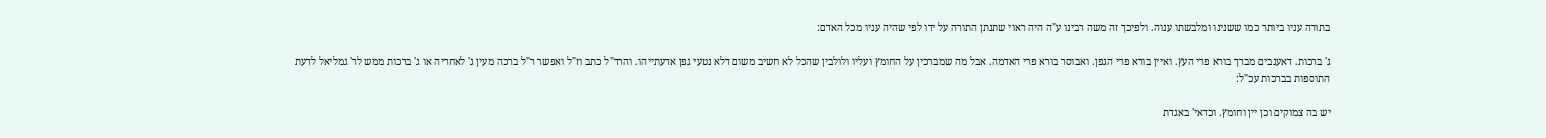בתורה עניו ביותר כמו ששנינו ומלבשתו ענוה. ולפיכך זה משה רבינו ע"ה היה ראוי שתנתן התורה על ידו לפי שהיה עניו מכל האדם:

ג' ברכות. דאענבים מברך בורא פרי העץ. ואיין בורא פרי הגפן. ואבוסר בורא פרי האדמה. אבל מה שמברכין על החומץ ועליו ולולבין שהכל לא חשיב משום דלא נטעי גפן אדעתייהו. והרד"ל כתב וז"ל ואפשר ר"ל ברכה מעין ג' לאחריה או ג' ברכות ממש לר' גמליאל לדעת התוספות בברכות עכ"ל:

יש בה צמוקים וכן יין וחומץ. וכדאי' באגדת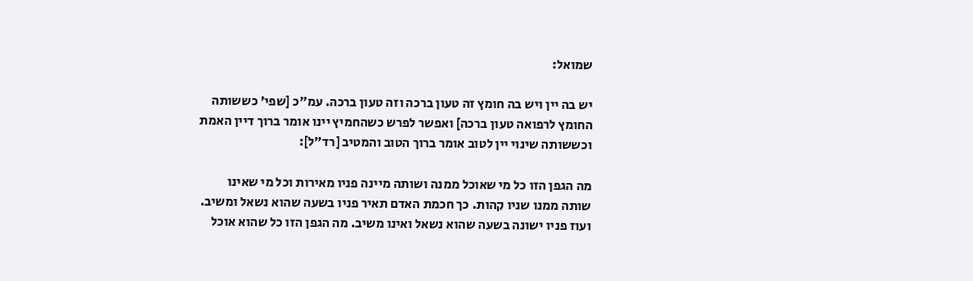שמואל:

יש בה יין ויש בה חומץ זה טעון ברכה וזה טעון ברכה. עמ"כ [שפי' כששותה החומץ לרפואה טעון ברכה] ואפשר לפרש כשהחמיץ יינו אומר ברוך דיין האמת וכששותה שינוי יין לטוב אומר ברוך הטוב והמטיב [רד"ל]:

מה הגפן הזו כל מי שאוכל ממנה ושותה מיינה פניו מאירות וכל מי שאינו שותה ממנו שניו קהות. כך חכמת האדם תאיר פניו בשעה שהוא נשאל ומשיב. ועוז פניו ישונה בשעה שהוא נשאל ואינו משיב. מה הגפן הזו כל שהוא אוכל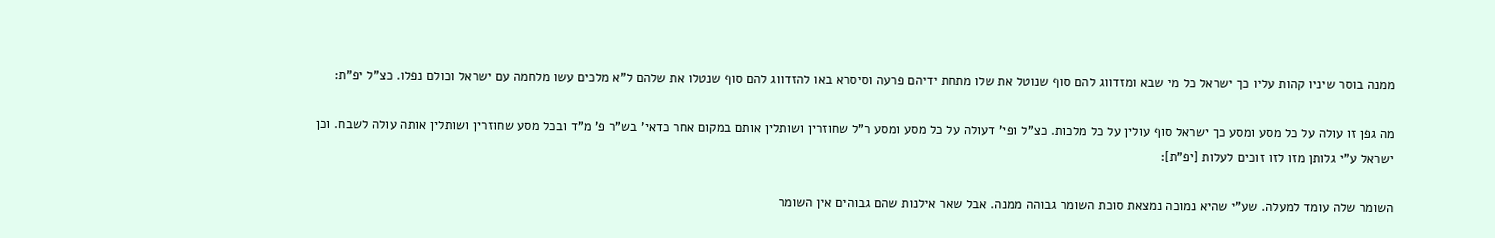ממנה בוסר שיניו קהות עליו כך ישראל כל מי שבא ומזדווג להם סוף שנוטל את שלו מתחת ידיהם פרעה וסיסרא באו להזדווג להם סוף שנטלו את שלהם ל"א מלכים עשו מלחמה עם ישראל וכולם נפלו. כצ"ל יפ"ת:

מה גפן זו עולה על כל מסע ומסע כך ישראל סוף עולין על כל מלכות. כצ"ל ופי' דעולה על כל מסע ומסע ר"ל שחוזרין ושותלין אותם במקום אחר כדאי' בש"ר פ' מ"ד ובכל מסע שחוזרין ושותלין אותה עולה לשבח. וכן ישראל ע"י גלותן מזו לזו זוכים לעלות [יפ"ת]:

השומר שלה עומד למעלה. שע"י שהיא נמוכה נמצאת סוכת השומר גבוהה ממנה. אבל שאר אילנות שהם גבוהים אין השומר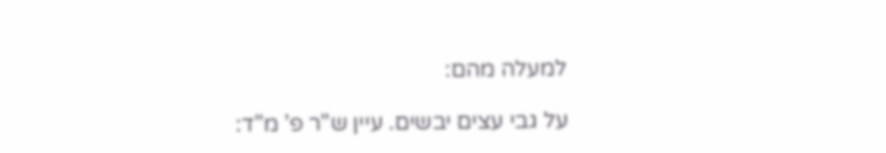למעלה מהם:

על גבי עצים יבשים. עיין ש"ר פ' מ"ד: